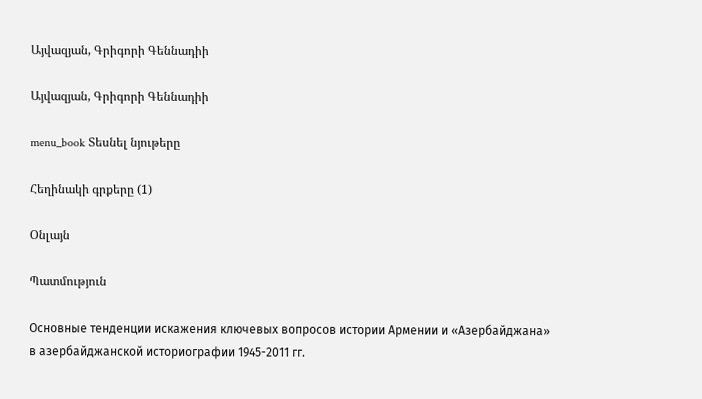Այվազյան, Գրիգորի Գեննադիի

Այվազյան, Գրիգորի Գեննադիի

menu_book Տեսնել նյութերը

Հեղինակի գրքերը (1)

Օնլայն

Պատմություն

Основные тенденции искажения ключевых вопросов истории Армении и «Азербайджана» в азербайджанской историографии 1945-2011 гг.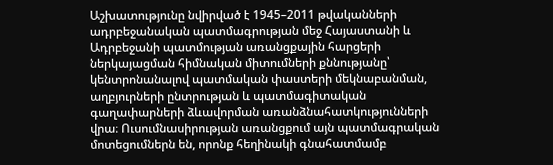Աշխատությունը նվիրված է 1945–2011 թվականների ադրբեջանական պատմագրության մեջ Հայաստանի և Ադրբեջանի պատմության առանցքային հարցերի ներկայացման հիմնական միտումների քննությանը՝ կենտրոնանալով պատմական փաստերի մեկնաբանման, աղբյուրների ընտրության և պատմագիտական գաղափարների ձևավորման առանձնահատկությունների վրա։ Ուսումնասիրության առանցքում այն պատմագրական մոտեցումներն են, որոնք հեղինակի գնահատմամբ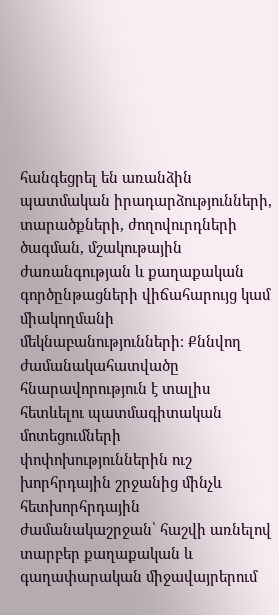հանգեցրել են առանձին պատմական իրադարձությունների, տարածքների, ժողովուրդների ծագման, մշակութային ժառանգության և քաղաքական գործընթացների վիճահարույց կամ միակողմանի մեկնաբանությունների։ Քննվող ժամանակահատվածը հնարավորություն է տալիս հետևելու պատմագիտական մոտեցումների փոփոխություններին ուշ խորհրդային շրջանից մինչև հետխորհրդային ժամանակաշրջան՝ հաշվի առնելով տարբեր քաղաքական և գաղափարական միջավայրերում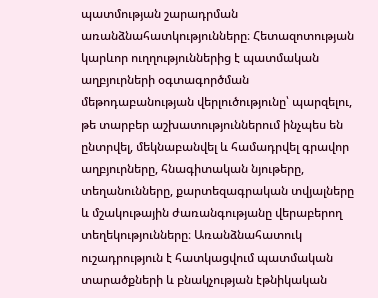պատմության շարադրման առանձնահատկությունները։ Հետազոտության կարևոր ուղղություններից է պատմական աղբյուրների օգտագործման մեթոդաբանության վերլուծությունը՝ պարզելու, թե տարբեր աշխատություններում ինչպես են ընտրվել, մեկնաբանվել և համադրվել գրավոր աղբյուրները, հնագիտական նյութերը, տեղանունները, քարտեզագրական տվյալները և մշակութային ժառանգությանը վերաբերող տեղեկությունները։ Առանձնահատուկ ուշադրություն է հատկացվում պատմական տարածքների և բնակչության էթնիկական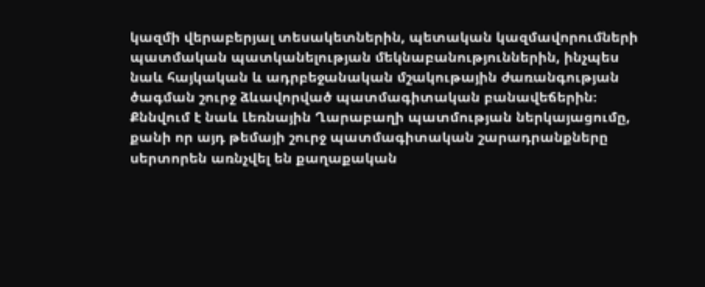կազմի վերաբերյալ տեսակետներին, պետական կազմավորումների պատմական պատկանելության մեկնաբանություններին, ինչպես նաև հայկական և ադրբեջանական մշակութային ժառանգության ծագման շուրջ ձևավորված պատմագիտական բանավեճերին։ Քննվում է նաև Լեռնային Ղարաբաղի պատմության ներկայացումը, քանի որ այդ թեմայի շուրջ պատմագիտական շարադրանքները սերտորեն առնչվել են քաղաքական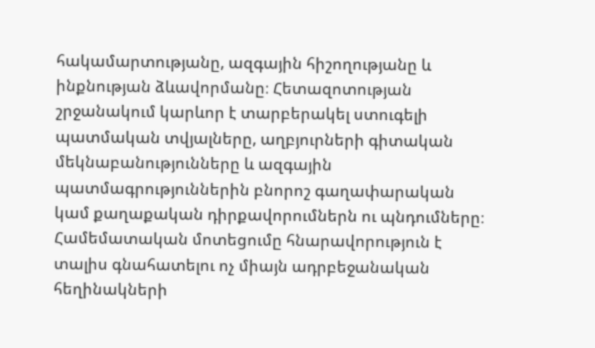հակամարտությանը, ազգային հիշողությանը և ինքնության ձևավորմանը։ Հետազոտության շրջանակում կարևոր է տարբերակել ստուգելի պատմական տվյալները, աղբյուրների գիտական մեկնաբանությունները և ազգային պատմագրություններին բնորոշ գաղափարական կամ քաղաքական դիրքավորումներն ու պնդումները։ Համեմատական մոտեցումը հնարավորություն է տալիս գնահատելու ոչ միայն ադրբեջանական հեղինակների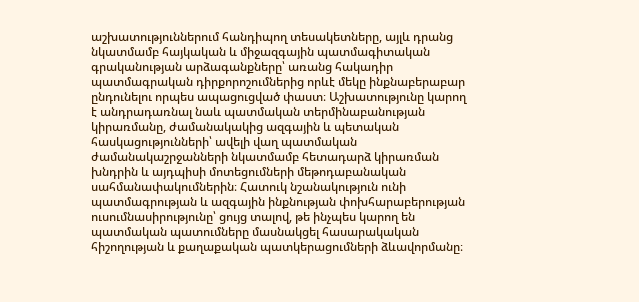աշխատություններում հանդիպող տեսակետները, այլև դրանց նկատմամբ հայկական և միջազգային պատմագիտական գրականության արձագանքները՝ առանց հակադիր պատմագրական դիրքորոշումներից որևէ մեկը ինքնաբերաբար ընդունելու որպես ապացուցված փաստ։ Աշխատությունը կարող է անդրադառնալ նաև պատմական տերմինաբանության կիրառմանը, ժամանակակից ազգային և պետական հասկացությունների՝ ավելի վաղ պատմական ժամանակաշրջանների նկատմամբ հետադարձ կիրառման խնդրին և այդպիսի մոտեցումների մեթոդաբանական սահմանափակումներին։ Հատուկ նշանակություն ունի պատմագրության և ազգային ինքնության փոխհարաբերության ուսումնասիրությունը՝ ցույց տալով, թե ինչպես կարող են պատմական պատումները մասնակցել հասարակական հիշողության և քաղաքական պատկերացումների ձևավորմանը։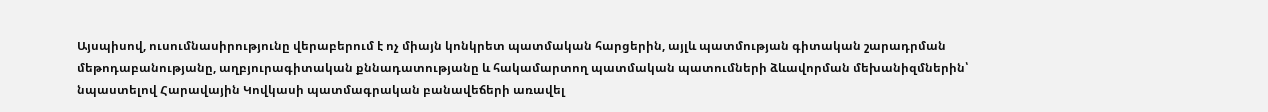Այսպիսով, ուսումնասիրությունը վերաբերում է ոչ միայն կոնկրետ պատմական հարցերին, այլև պատմության գիտական շարադրման մեթոդաբանությանը, աղբյուրագիտական քննադատությանը և հակամարտող պատմական պատումների ձևավորման մեխանիզմներին՝ նպաստելով Հարավային Կովկասի պատմագրական բանավեճերի առավել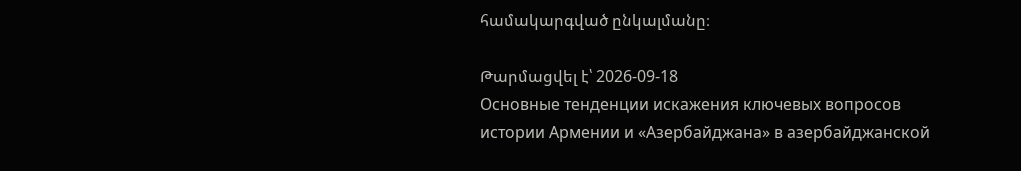համակարգված ընկալմանը։

Թարմացվել է՝ 2026-09-18
Основные тенденции искажения ключевых вопросов истории Армении и «Азербайджана» в азербайджанской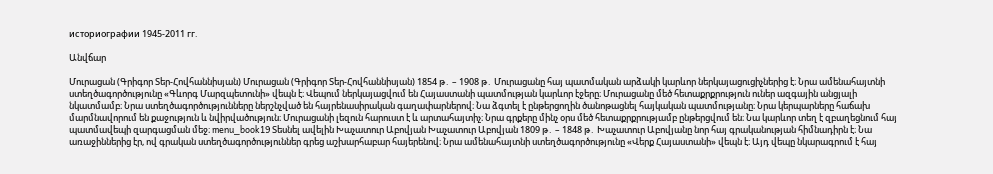историографии 1945-2011 гг.

Անվճար

Մուրացան (Գրիգոր Տեր-Հովհաննիսյան) Մուրացան (Գրիգոր Տեր-Հովհաննիսյան) 1854 թ․ – 1908 թ․ Մուրացանը հայ պատմական արձակի կարևոր ներկայացուցիչներից է։ Նրա ամենահայտնի ստեղծագործությունը «Գևորգ Մարզպետունի» վեպն է։ Վեպում ներկայացվում են Հայաստանի պատմության կարևոր էջերը։ Մուրացանը մեծ հետաքրքրություն ուներ ազգային անցյալի նկատմամբ։ Նրա ստեղծագործությունները ներշնչված են հայրենասիրական գաղափարներով։ Նա ձգտել է ընթերցողին ծանոթացնել հայկական պատմությանը։ Նրա կերպարները հաճախ մարմնավորում են քաջություն և նվիրվածություն։ Մուրացանի լեզուն հարուստ է և արտահայտիչ։ Նրա գրքերը մինչ օրս մեծ հետաքրքրությամբ ընթերցվում են։ Նա կարևոր տեղ է զբաղեցնում հայ պատմավեպի զարգացման մեջ։ menu_book19 Տեսնել ավելին Խաչատուր Աբովյան Խաչատուր Աբովյան 1809 թ․ – 1848 թ․ Խաչատուր Աբովյանը նոր հայ գրականության հիմնադիրն է։ Նա առաջիններից էր, ով գրական ստեղծագործություններ գրեց աշխարհաբար հայերենով։ Նրա ամենահայտնի ստեղծագործությունը «Վերք Հայաստանի» վեպն է։ Այդ վեպը նկարագրում է հայ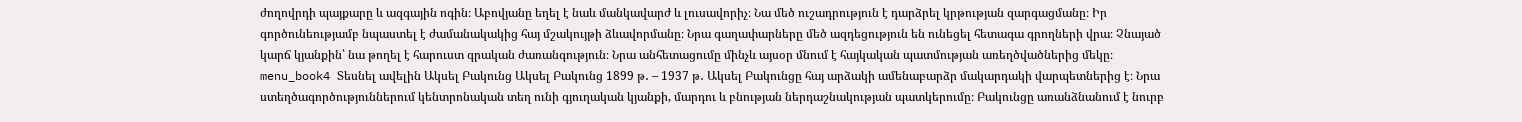ժողովրդի պայքարը և ազգային ոգին։ Աբովյանը եղել է նաև մանկավարժ և լուսավորիչ։ Նա մեծ ուշադրություն է դարձրել կրթության զարգացմանը։ Իր գործունեությամբ նպաստել է ժամանակակից հայ մշակույթի ձևավորմանը։ Նրա գաղափարները մեծ ազդեցություն են ունեցել հետագա գրողների վրա։ Չնայած կարճ կյանքին՝ նա թողել է հարուստ գրական ժառանգություն։ Նրա անհետացումը մինչև այսօր մնում է հայկական պատմության առեղծվածներից մեկը։ menu_book4 Տեսնել ավելին Ակսել Բակունց Ակսել Բակունց 1899 թ․ – 1937 թ․ Ակսել Բակունցը հայ արձակի ամենաբարձր մակարդակի վարպետներից է։ Նրա ստեղծագործություններում կենտրոնական տեղ ունի գյուղական կյանքի, մարդու և բնության ներդաշնակության պատկերումը։ Բակունցը առանձնանում է նուրբ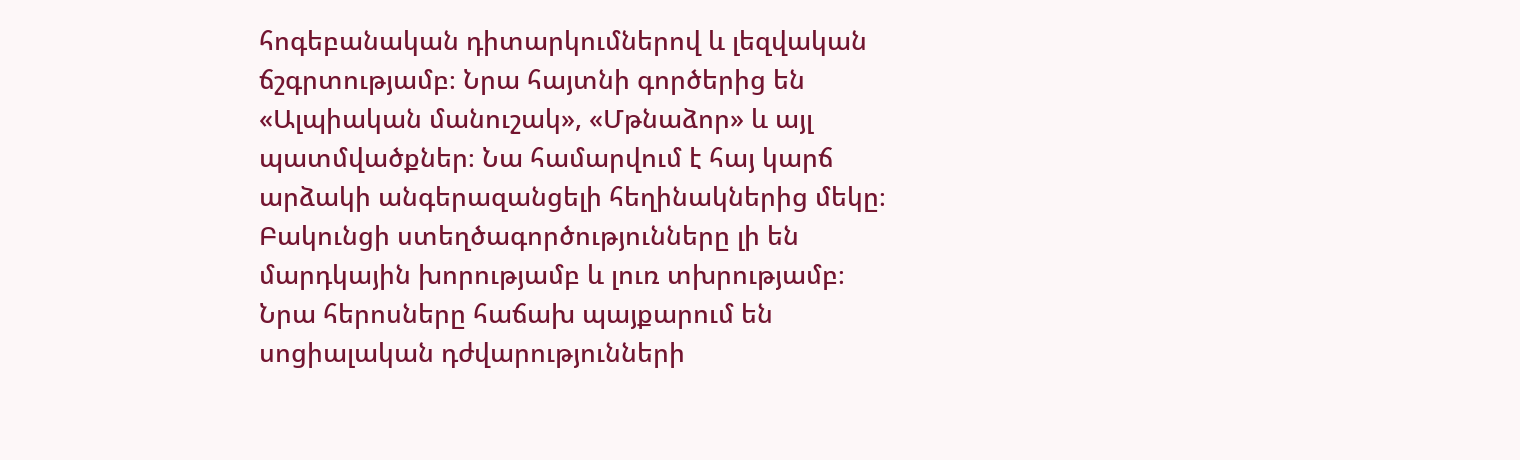հոգեբանական դիտարկումներով և լեզվական ճշգրտությամբ։ Նրա հայտնի գործերից են «Ալպիական մանուշակ», «Մթնաձոր» և այլ պատմվածքներ։ Նա համարվում է հայ կարճ արձակի անգերազանցելի հեղինակներից մեկը։ Բակունցի ստեղծագործությունները լի են մարդկային խորությամբ և լուռ տխրությամբ։ Նրա հերոսները հաճախ պայքարում են սոցիալական դժվարությունների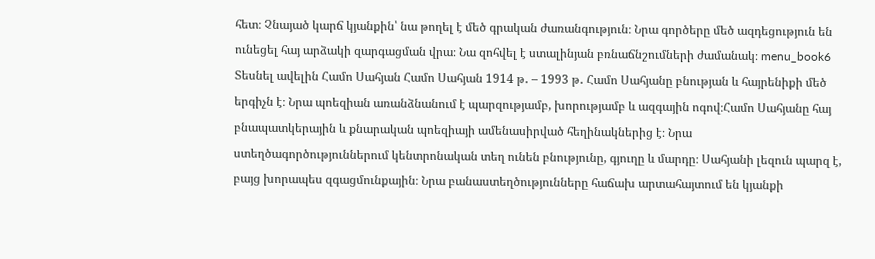հետ։ Չնայած կարճ կյանքին՝ նա թողել է մեծ գրական ժառանգություն։ Նրա գործերը մեծ ազդեցություն են ունեցել հայ արձակի զարգացման վրա։ Նա զոհվել է ստալինյան բռնաճնշումների ժամանակ։ menu_book6 Տեսնել ավելին Համո Սահյան Համո Սահյան 1914 թ․ – 1993 թ․ Համո Սահյանը բնության և հայրենիքի մեծ երգիչն է։ Նրա պոեզիան առանձնանում է պարզությամբ, խորությամբ և ազգային ոգով։Համո Սահյանը հայ բնապատկերային և քնարական պոեզիայի ամենասիրված հեղինակներից է։ Նրա ստեղծագործություններում կենտրոնական տեղ ունեն բնությունը, գյուղը և մարդը։ Սահյանի լեզուն պարզ է, բայց խորապես զգացմունքային։ Նրա բանաստեղծությունները հաճախ արտահայտում են կյանքի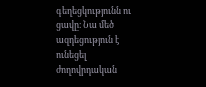գեղեցկությունն ու ցավը։ Նա մեծ ազդեցություն է ունեցել ժողովրդական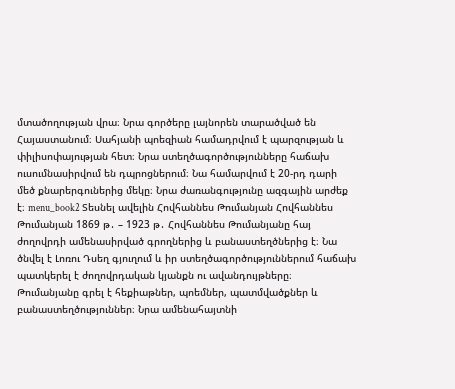մտածողության վրա։ Նրա գործերը լայնորեն տարածված են Հայաստանում։ Սահյանի պոեզիան համադրվում է պարզության և փիլիսոփայության հետ։ Նրա ստեղծագործությունները հաճախ ուսումնասիրվում են դպրոցներում։ Նա համարվում է 20-րդ դարի մեծ քնարերգուներից մեկը։ Նրա ժառանգությունը ազգային արժեք է։ menu_book2 Տեսնել ավելին Հովհաննես Թումանյան Հովհաննես Թումանյան 1869 թ․ – 1923 թ․ Հովհաննես Թումանյանը հայ ժողովրդի ամենասիրված գրողներից և բանաստեղծներից է։ Նա ծնվել է Լոռու Դսեղ գյուղում և իր ստեղծագործություններում հաճախ պատկերել է ժողովրդական կյանքն ու ավանդույթները։ Թումանյանը գրել է հեքիաթներ, պոեմներ, պատմվածքներ և բանաստեղծություններ։ Նրա ամենահայտնի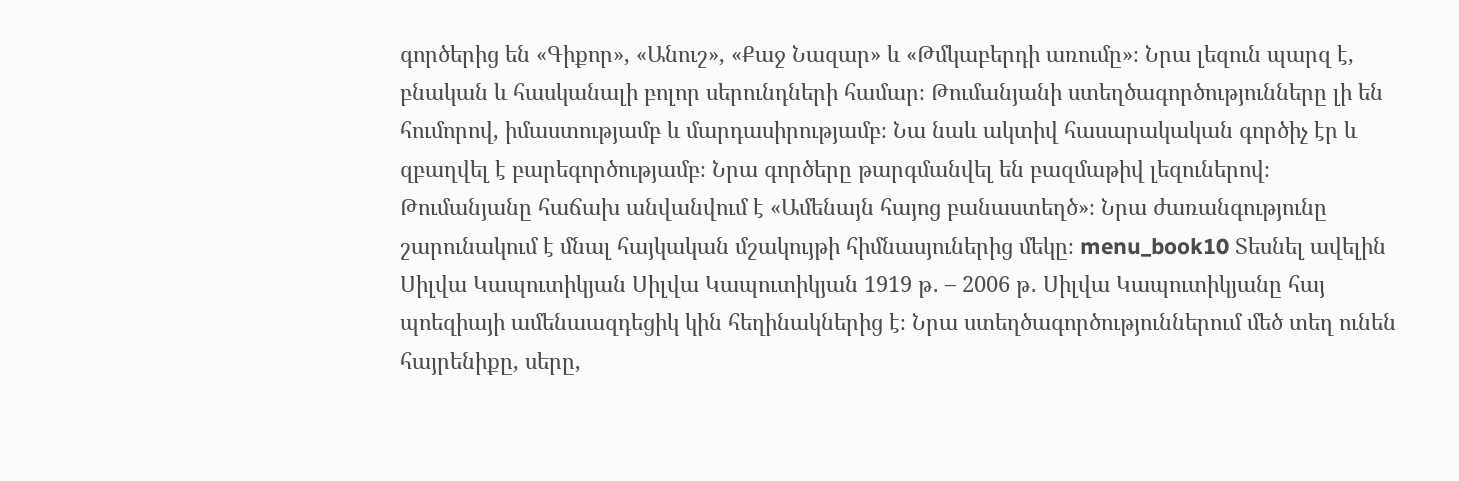գործերից են «Գիքոր», «Անուշ», «Քաջ Նազար» և «Թմկաբերդի առումը»։ Նրա լեզուն պարզ է, բնական և հասկանալի բոլոր սերունդների համար։ Թումանյանի ստեղծագործությունները լի են հումորով, իմաստությամբ և մարդասիրությամբ։ Նա նաև ակտիվ հասարակական գործիչ էր և զբաղվել է բարեգործությամբ։ Նրա գործերը թարգմանվել են բազմաթիվ լեզուներով։ Թումանյանը հաճախ անվանվում է «Ամենայն հայոց բանաստեղծ»։ Նրա ժառանգությունը շարունակում է մնալ հայկական մշակույթի հիմնասյուներից մեկը։ menu_book10 Տեսնել ավելին Սիլվա Կապուտիկյան Սիլվա Կապուտիկյան 1919 թ․ – 2006 թ․ Սիլվա Կապուտիկյանը հայ պոեզիայի ամենաազդեցիկ կին հեղինակներից է։ Նրա ստեղծագործություններում մեծ տեղ ունեն հայրենիքը, սերը,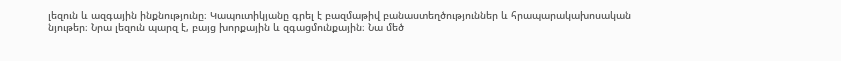լեզուն և ազգային ինքնությունը։ Կապուտիկյանը գրել է բազմաթիվ բանաստեղծություններ և հրապարակախոսական նյութեր։ Նրա լեզուն պարզ է, բայց խորքային և զգացմունքային։ Նա մեծ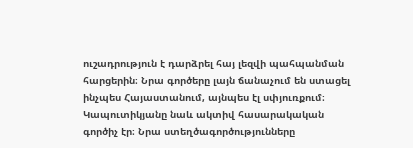ուշադրություն է դարձրել հայ լեզվի պահպանման հարցերին։ Նրա գործերը լայն ճանաչում են ստացել ինչպես Հայաստանում, այնպես էլ սփյուռքում։ Կապուտիկյանը նաև ակտիվ հասարակական գործիչ էր։ Նրա ստեղծագործությունները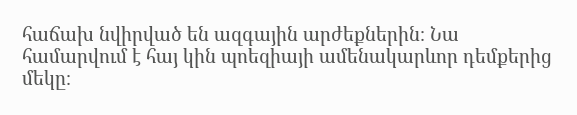հաճախ նվիրված են ազգային արժեքներին։ Նա համարվում է հայ կին պոեզիայի ամենակարևոր դեմքերից մեկը։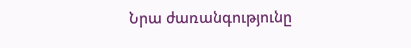Նրա ժառանգությունը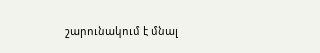շարունակում է մնալ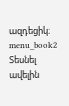ազդեցիկ։ menu_book2 Տեսնել ավելին